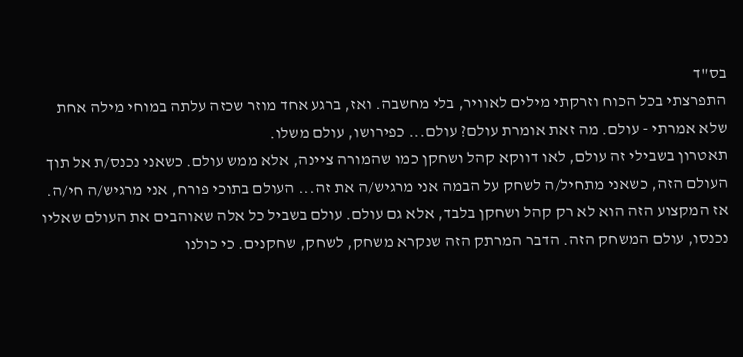בס"ד
התפרצתי בכל הכוח וזרקתי מילים לאוויר, בלי מחשבה. ואז, ברגע אחד מוזר שכזה עלתה במוחי מילה אחת שלא אמרתי - עולם. מה זאת אומרת עולם? עולם... כפירושו, עולם משלו.
תאטרון בשבילי זה עולם, לאו דווקא קהל ושחקן כמו שהמורה ציינה, אלא ממש עולם. כשאני נכנס/ת אל תוך העולם הזה, כשאני מתחיל/ה לשחק על הבמה אני מרגיש/ה את זה... העולם בתוכי פורח, אני מרגיש/ה חי/ה.
אז המקצוע הזה הוא לא רק קהל ושחקן בלבד, אלא גם עולם. עולם בשביל כל אלה שאוהבים את העולם שאליו נכנסו, עולם המשחק הזה. הדבר המרתק הזה שנקרא משחק, לשחק, שחקנים. כי כולנו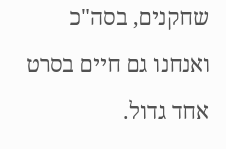שחקנים, בסה"כ ואנחנו גם חיים בסרט אחד גדול.